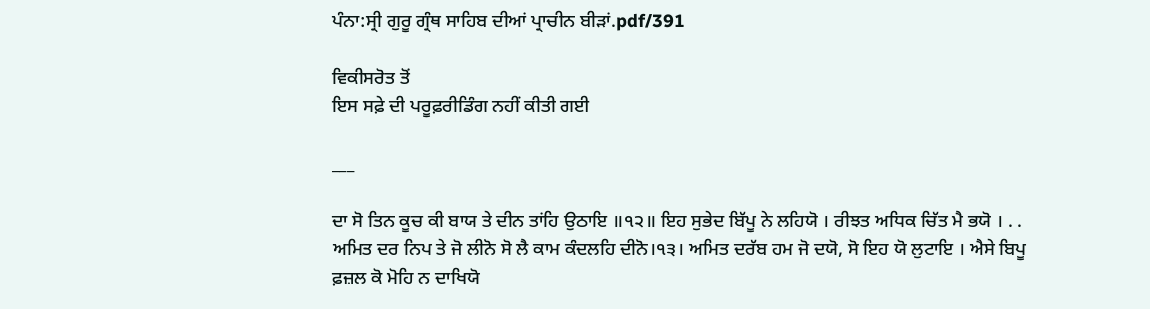ਪੰਨਾ:ਸ੍ਰੀ ਗੁਰੂ ਗ੍ਰੰਥ ਸਾਹਿਬ ਦੀਆਂ ਪ੍ਰਾਚੀਨ ਬੀੜਾਂ.pdf/391

ਵਿਕੀਸਰੋਤ ਤੋਂ
ਇਸ ਸਫ਼ੇ ਦੀ ਪਰੂਫ਼ਰੀਡਿੰਗ ਨਹੀਂ ਕੀਤੀ ਗਈ

___

ਦਾ ਸੋ ਤਿਨ ਕੂਚ ਕੀ ਬਾਯ ਤੇ ਦੀਨ ਤਾਂਹਿ ਉਠਾਇ ॥੧੨॥ ਇਹ ਸੁਭੇਦ ਬਿੱਪੂ ਨੇ ਲਹਿਯੋ । ਰੀਝਤ ਅਧਿਕ ਚਿੱਤ ਮੈ ਭਯੋ । . . ਅਮਿਤ ਦਰ ਨਿਪ ਤੇ ਜੋ ਲੀਨੋ ਸੋ ਲੈ ਕਾਮ ਕੰਦਲਹਿ ਦੀਨੋ।੧੩। ਅਮਿਤ ਦਰੱਬ ਹਮ ਜੋ ਦਯੋ, ਸੋ ਇਹ ਯੋ ਲੁਟਾਇ । ਐਸੇ ਬਿਪੂ ਫ਼ਜ਼ਲ ਕੋ ਮੋਹਿ ਨ ਦਾਖਿਯੋ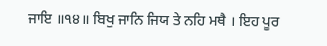ਜਾਇ ॥੧੪॥ ਬਿਖੁ ਜਾਨਿ ਜਿਯ ਤੇ ਨਹਿ ਮਥੈ । ਇਹ ਪੂਰ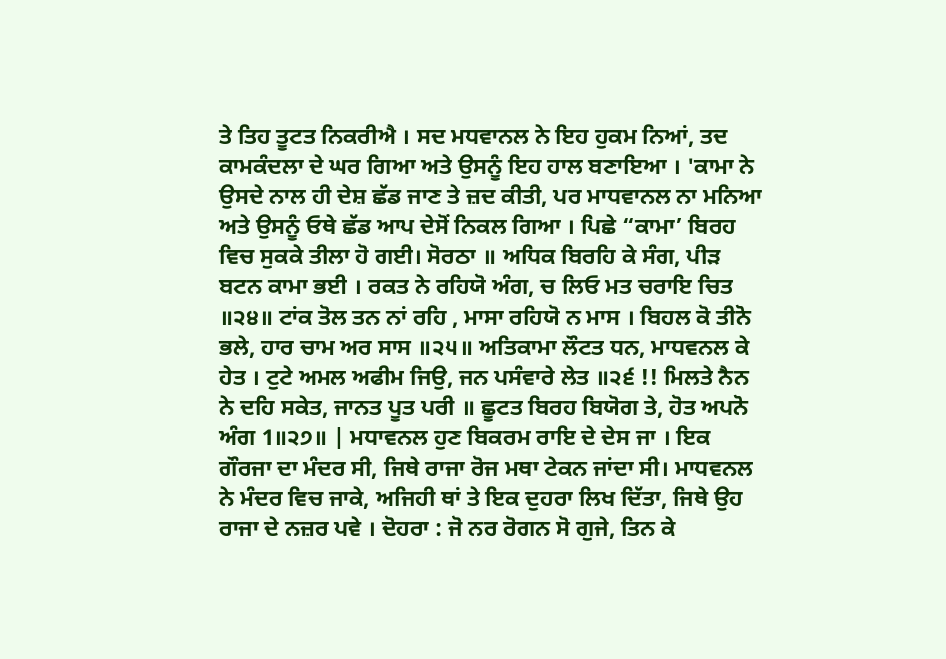ਤੇ ਤਿਹ ਤੂਟਤ ਨਿਕਰੀਐ । ਸਦ ਮਧਵਾਨਲ ਨੇ ਇਹ ਹੁਕਮ ਨਿਆਂ, ਤਦ ਕਾਮਕੰਦਲਾ ਦੇ ਘਰ ਗਿਆ ਅਤੇ ਉਸਨੂੰ ਇਹ ਹਾਲ ਬਣਾਇਆ । 'ਕਾਮਾ ਨੇ ਉਸਦੇ ਨਾਲ ਹੀ ਦੇਸ਼ ਛੱਡ ਜਾਣ ਤੇ ਜ਼ਦ ਕੀਤੀ, ਪਰ ਮਾਧਵਾਨਲ ਨਾ ਮਨਿਆ ਅਤੇ ਉਸਨੂੰ ਓਥੇ ਛੱਡ ਆਪ ਦੇਸੋਂ ਨਿਕਲ ਗਿਆ । ਪਿਛੇ “ਕਾਮਾ’ ਬਿਰਹ ਵਿਚ ਸੁਕਕੇ ਤੀਲਾ ਹੋ ਗਈ। ਸੋਰਠਾ ॥ ਅਧਿਕ ਬਿਰਹਿ ਕੇ ਸੰਗ, ਪੀੜ ਬਟਨ ਕਾਮਾ ਭਈ । ਰਕਤ ਨੇ ਰਹਿਯੋ ਅੰਗ, ਚ ਲਿਓ ਮਤ ਚਰਾਇ ਚਿਤ ॥੨੪॥ ਟਾਂਕ ਤੋਲ ਤਨ ਨਾਂ ਰਹਿ , ਮਾਸਾ ਰਹਿਯੋ ਨ ਮਾਸ । ਬਿਹਲ ਕੋ ਤੀਨੋ ਭਲੇ, ਹਾਰ ਚਾਮ ਅਰ ਸਾਸ ॥੨੫॥ ਅਤਿਕਾਮਾ ਲੌਟਤ ਧਨ, ਮਾਧਵਨਲ ਕੇ ਹੇਤ । ਟੁਟੇ ਅਮਲ ਅਫੀਮ ਜਿਉ, ਜਨ ਪਸੰਵਾਰੇ ਲੇਤ ॥੨੬ !! ਮਿਲਤੇ ਨੈਨ ਨੇ ਦਹਿ ਸਕੇਤ, ਜਾਨਤ ਪੂਤ ਪਰੀ ॥ ਛੂਟਤ ਬਿਰਹ ਬਿਯੋਗ ਤੇ, ਹੋਤ ਅਪਨੋ ਅੰਗ 1॥੨੭॥ | ਮਧਾਵਨਲ ਹੁਣ ਬਿਕਰਮ ਰਾਇ ਦੇ ਦੇਸ ਜਾ । ਇਕ ਗੌਰਜਾ ਦਾ ਮੰਦਰ ਸੀ, ਜਿਥੇ ਰਾਜਾ ਰੋਜ ਮਥਾ ਟੇਕਨ ਜਾਂਦਾ ਸੀ। ਮਾਧਵਨਲ ਨੇ ਮੰਦਰ ਵਿਚ ਜਾਕੇ, ਅਜਿਹੀ ਥਾਂ ਤੇ ਇਕ ਦੁਹਰਾ ਲਿਖ ਦਿੱਤਾ, ਜਿਥੇ ਉਹ ਰਾਜਾ ਦੇ ਨਜ਼ਰ ਪਵੇ । ਦੋਹਰਾ : ਜੋ ਨਰ ਰੋਗਨ ਸੋ ਗੁਜੇ, ਤਿਨ ਕੇ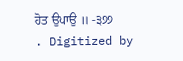ਹੋਤ ਉਪਾਉ ॥ -੩੭੭ . Digitized by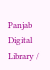Panjab Digital Library /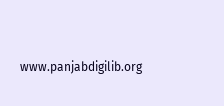www.panjabdigilib.org